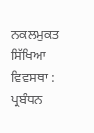ਨਕਲਮੁਕਤ ਸਿੱਖਿਆ ਵਿਵਸਥਾ : ਪ੍ਰਬੰਧਨ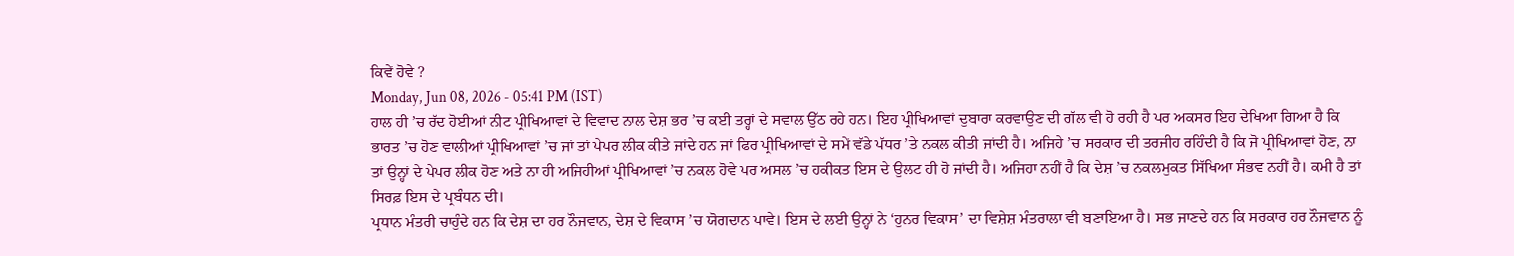ਕਿਵੇਂ ਹੋਵੇ ?
Monday, Jun 08, 2026 - 05:41 PM (IST)
ਹਾਲ ਹੀ ’ਚ ਰੱਦ ਹੋਈਆਂ ਨੀਟ ਪ੍ਰੀਖਿਆਵਾਂ ਦੇ ਵਿਵਾਦ ਨਾਲ ਦੇਸ਼ ਭਰ ’ਚ ਕਈ ਤਰ੍ਹਾਂ ਦੇ ਸਵਾਲ ਉੱਠ ਰਹੇ ਹਨ। ਇਹ ਪ੍ਰੀਖਿਆਵਾਂ ਦੁਬਾਰਾ ਕਰਵਾਉਣ ਦੀ ਗੱਲ ਵੀ ਹੋ ਰਹੀ ਹੈ ਪਰ ਅਕਸਰ ਇਹ ਦੇਖਿਆ ਗਿਆ ਹੈ ਕਿ ਭਾਰਤ ’ਚ ਹੋਣ ਵਾਲੀਆਂ ਪ੍ਰੀਖਿਆਵਾਂ ’ਚ ਜਾਂ ਤਾਂ ਪੇਪਰ ਲੀਕ ਕੀਤੇ ਜਾਂਦੇ ਹਨ ਜਾਂ ਫਿਰ ਪ੍ਰੀਖਿਆਵਾਂ ਦੇ ਸਮੇਂ ਵੱਡੇ ਪੱਧਰ ’ਤੇ ਨਕਲ ਕੀਤੀ ਜਾਂਦੀ ਹੈ। ਅਜਿਹੇ ’ਚ ਸਰਕਾਰ ਦੀ ਤਰਜੀਹ ਰਹਿੰਦੀ ਹੈ ਕਿ ਜੋ ਪ੍ਰੀਖਿਆਵਾਂ ਹੋਣ, ਨਾ ਤਾਂ ਉਨ੍ਹਾਂ ਦੇ ਪੇਪਰ ਲੀਕ ਹੋਣ ਅਤੇ ਨਾ ਹੀ ਅਜਿਹੀਆਂ ਪ੍ਰੀਖਿਆਵਾਂ ’ਚ ਨਕਲ ਹੋਵੇ ਪਰ ਅਸਲ ’ਚ ਹਕੀਕਤ ਇਸ ਦੇ ਉਲਟ ਹੀ ਹੋ ਜਾਂਦੀ ਹੈ। ਅਜਿਹਾ ਨਹੀਂ ਹੈ ਕਿ ਦੇਸ਼ ’ਚ ਨਕਲਮੁਕਤ ਸਿੱਖਿਆ ਸੰਭਵ ਨਹੀਂ ਹੈ। ਕਮੀ ਹੈ ਤਾਂ ਸਿਰਫ਼ ਇਸ ਦੇ ਪ੍ਰਬੰਧਨ ਦੀ।
ਪ੍ਰਧਾਨ ਮੰਤਰੀ ਚਾਹੁੰਦੇ ਹਨ ਕਿ ਦੇਸ਼ ਦਾ ਹਰ ਨੌਜਵਾਨ, ਦੇਸ਼ ਦੇ ਵਿਕਾਸ ’ਚ ਯੋਗਦਾਨ ਪਾਵੇ। ਇਸ ਦੇ ਲਈ ਉਨ੍ਹਾਂ ਨੇ ‘ਹੁਨਰ ਵਿਕਾਸ’ ਦਾ ਵਿਸ਼ੇਸ਼ ਮੰਤਰਾਲਾ ਵੀ ਬਣਾਇਆ ਹੈ। ਸਭ ਜਾਣਦੇ ਹਨ ਕਿ ਸਰਕਾਰ ਹਰ ਨੌਜਵਾਨ ਨੂੰ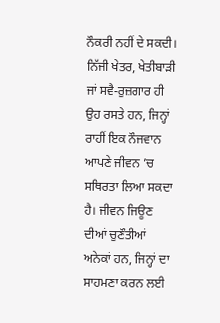ਨੌਕਰੀ ਨਹੀਂ ਦੇ ਸਕਦੀ। ਨਿੱਜੀ ਖੇਤਰ, ਖੇਤੀਬਾੜੀ ਜਾਂ ਸਵੈ-ਰੁਜ਼ਗਾਰ ਹੀ ਉਹ ਰਸਤੇ ਹਨ, ਜਿਨ੍ਹਾਂ ਰਾਹੀਂ ਇਕ ਨੌਜਵਾਨ ਆਪਣੇ ਜੀਵਨ ’ਚ ਸਥਿਰਤਾ ਲਿਆ ਸਕਦਾ ਹੈ। ਜੀਵਨ ਜਿਊਣ ਦੀਆਂ ਚੁਣੌਤੀਆਂ ਅਨੇਕਾਂ ਹਨ, ਜਿਨ੍ਹਾਂ ਦਾ ਸਾਹਮਣਾ ਕਰਨ ਲਈ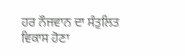ਹਰ ਨੌਜਵਾਨ ਦਾ ਸੰਤੁਲਿਤ ਵਿਕਾਸ ਹੋਣਾ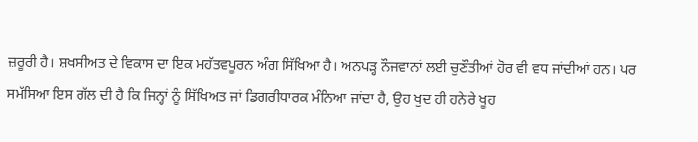ਜ਼ਰੂਰੀ ਹੈ। ਸ਼ਖਸੀਅਤ ਦੇ ਵਿਕਾਸ ਦਾ ਇਕ ਮਹੱਤਵਪੂਰਨ ਅੰਗ ਸਿੱਖਿਆ ਹੈ। ਅਨਪੜ੍ਹ ਨੌਜਵਾਨਾਂ ਲਈ ਚੁਣੌਤੀਆਂ ਹੋਰ ਵੀ ਵਧ ਜਾਂਦੀਆਂ ਹਨ। ਪਰ ਸਮੱਸਿਆ ਇਸ ਗੱਲ ਦੀ ਹੈ ਕਿ ਜਿਨ੍ਹਾਂ ਨੂੰ ਸਿੱਖਿਅਤ ਜਾਂ ਡਿਗਰੀਧਾਰਕ ਮੰਨਿਆ ਜਾਂਦਾ ਹੈ, ਉਹ ਖੁਦ ਹੀ ਹਨੇਰੇ ਖੂਹ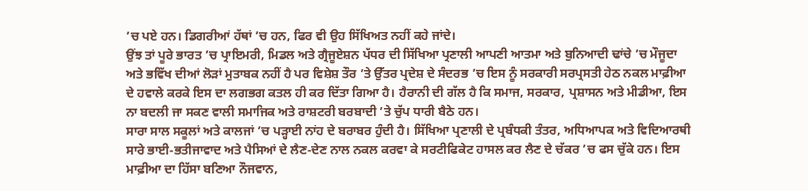’ਚ ਪਏ ਹਨ। ਡਿਗਰੀਆਂ ਹੱਥਾਂ ’ਚ ਹਨ, ਫਿਰ ਵੀ ਉਹ ਸਿੱਖਿਅਤ ਨਹੀਂ ਕਹੇ ਜਾਂਦੇ।
ਉਂਝ ਤਾਂ ਪੂਰੇ ਭਾਰਤ ’ਚ ਪ੍ਰਾਇਮਰੀ, ਮਿਡਲ ਅਤੇ ਗ੍ਰੈਜੂਏਸ਼ਨ ਪੱਧਰ ਦੀ ਸਿੱਖਿਆ ਪ੍ਰਣਾਲੀ ਆਪਣੀ ਆਤਮਾ ਅਤੇ ਬੁਨਿਆਦੀ ਢਾਂਚੇ ’ਚ ਮੌਜੂਦਾ ਅਤੇ ਭਵਿੱਖ ਦੀਆਂ ਲੋੜਾਂ ਮੁਤਾਬਕ ਨਹੀਂ ਹੈ ਪਰ ਵਿਸ਼ੇਸ਼ ਤੌਰ ’ਤੇ ਉੱਤਰ ਪ੍ਰਦੇਸ਼ ਦੇ ਸੰਦਰਭ ’ਚ ਇਸ ਨੂੰ ਸਰਕਾਰੀ ਸਰਪ੍ਰਸਤੀ ਹੇਠ ਨਕਲ ਮਾਫ਼ੀਆ ਦੇ ਹਵਾਲੇ ਕਰਕੇ ਇਸ ਦਾ ਲਗਭਗ ਕਤਲ ਹੀ ਕਰ ਦਿੱਤਾ ਗਿਆ ਹੈ। ਹੈਰਾਨੀ ਦੀ ਗੱਲ ਹੈ ਕਿ ਸਮਾਜ, ਸਰਕਾਰ, ਪ੍ਰਸ਼ਾਸਨ ਅਤੇ ਮੀਡੀਆ, ਇਸ ਨਾ ਬਦਲੀ ਜਾ ਸਕਣ ਵਾਲੀ ਸਮਾਜਿਕ ਅਤੇ ਰਾਸ਼ਟਰੀ ਬਰਬਾਦੀ ’ਤੇ ਚੁੱਪ ਧਾਰੀ ਬੈਠੇ ਹਨ।
ਸਾਰਾ ਸਾਲ ਸਕੂਲਾਂ ਅਤੇ ਕਾਲਜਾਂ ’ਚ ਪੜ੍ਹਾਈ ਨਾਂਹ ਦੇ ਬਰਾਬਰ ਹੁੰਦੀ ਹੈ। ਸਿੱਖਿਆ ਪ੍ਰਣਾਲੀ ਦੇ ਪ੍ਰਬੰਧਕੀ ਤੰਤਰ, ਅਧਿਆਪਕ ਅਤੇ ਵਿਦਿਆਰਥੀ ਸਾਰੇ ਭਾਈ-ਭਤੀਜਾਵਾਦ ਅਤੇ ਪੈਸਿਆਂ ਦੇ ਲੈਣ-ਦੇਣ ਨਾਲ ਨਕਲ ਕਰਵਾ ਕੇ ਸਰਟੀਫਿਕੇਟ ਹਾਸਲ ਕਰ ਲੈਣ ਦੇ ਚੱਕਰ ’ਚ ਫਸ ਚੁੱਕੇ ਹਨ। ਇਸ ਮਾਫ਼ੀਆ ਦਾ ਹਿੱਸਾ ਬਣਿਆ ਨੌਜਵਾਨ,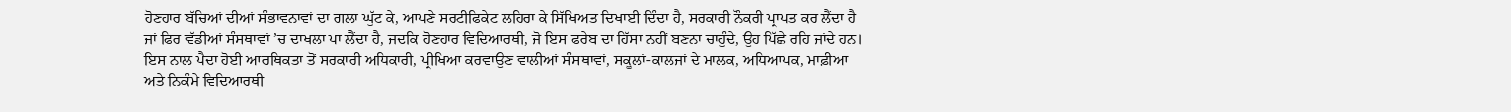ਹੋਣਹਾਰ ਬੱਚਿਆਂ ਦੀਆਂ ਸੰਭਾਵਨਾਵਾਂ ਦਾ ਗਲਾ ਘੁੱਟ ਕੇ, ਆਪਣੇ ਸਰਟੀਫਿਕੇਟ ਲਹਿਰਾ ਕੇ ਸਿੱਖਿਅਤ ਦਿਖਾਈ ਦਿੰਦਾ ਹੈ, ਸਰਕਾਰੀ ਨੌਕਰੀ ਪ੍ਰਾਪਤ ਕਰ ਲੈਂਦਾ ਹੈ ਜਾਂ ਫਿਰ ਵੱਡੀਆਂ ਸੰਸਥਾਵਾਂ ’ਚ ਦਾਖਲਾ ਪਾ ਲੈਂਦਾ ਹੈ, ਜਦਕਿ ਹੋਣਹਾਰ ਵਿਦਿਆਰਥੀ, ਜੋ ਇਸ ਫਰੇਬ ਦਾ ਹਿੱਸਾ ਨਹੀਂ ਬਣਨਾ ਚਾਹੁੰਦੇ, ਉਹ ਪਿੱਛੇ ਰਹਿ ਜਾਂਦੇ ਹਨ। ਇਸ ਨਾਲ ਪੈਦਾ ਹੋਈ ਆਰਥਿਕਤਾ ਤੋਂ ਸਰਕਾਰੀ ਅਧਿਕਾਰੀ, ਪ੍ਰੀਖਿਆ ਕਰਵਾਉਣ ਵਾਲੀਆਂ ਸੰਸਥਾਵਾਂ, ਸਕੂਲਾਂ-ਕਾਲਜਾਂ ਦੇ ਮਾਲਕ, ਅਧਿਆਪਕ, ਮਾਫ਼ੀਆ ਅਤੇ ਨਿਕੰਮੇ ਵਿਦਿਆਰਥੀ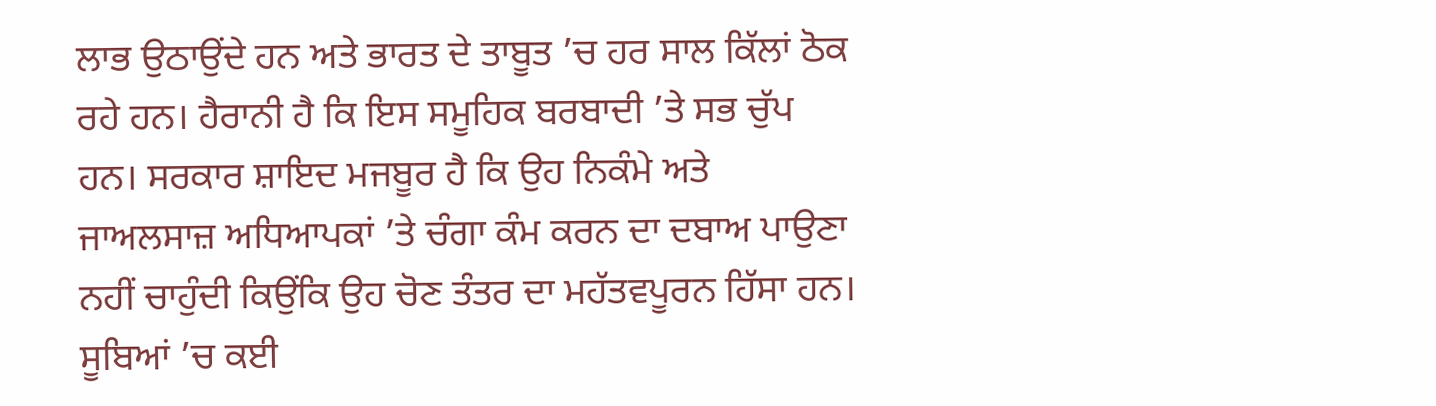ਲਾਭ ਉਠਾਉਂਦੇ ਹਨ ਅਤੇ ਭਾਰਤ ਦੇ ਤਾਬੂਤ ’ਚ ਹਰ ਸਾਲ ਕਿੱਲਾਂ ਠੋਕ ਰਹੇ ਹਨ। ਹੈਰਾਨੀ ਹੈ ਕਿ ਇਸ ਸਮੂਹਿਕ ਬਰਬਾਦੀ ’ਤੇ ਸਭ ਚੁੱਪ ਹਨ। ਸਰਕਾਰ ਸ਼ਾਇਦ ਮਜਬੂਰ ਹੈ ਕਿ ਉਹ ਨਿਕੰਮੇ ਅਤੇ ਜਾਅਲਸਾਜ਼ ਅਧਿਆਪਕਾਂ ’ਤੇ ਚੰਗਾ ਕੰਮ ਕਰਨ ਦਾ ਦਬਾਅ ਪਾਉਣਾ ਨਹੀਂ ਚਾਹੁੰਦੀ ਕਿਉਂਕਿ ਉਹ ਚੋਣ ਤੰਤਰ ਦਾ ਮਹੱਤਵਪੂਰਨ ਹਿੱਸਾ ਹਨ।
ਸੂਬਿਆਂ ’ਚ ਕਈ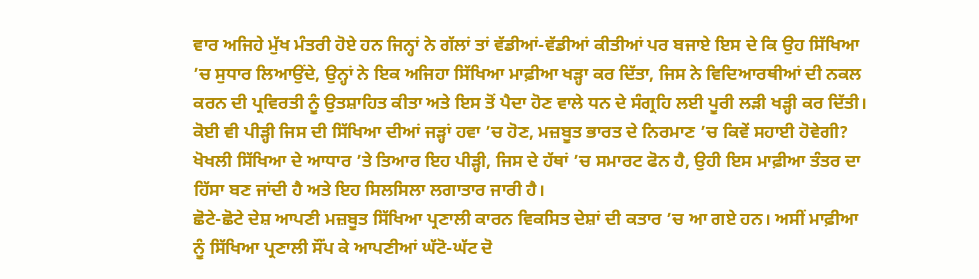ਵਾਰ ਅਜਿਹੇ ਮੁੱਖ ਮੰਤਰੀ ਹੋਏ ਹਨ ਜਿਨ੍ਹਾਂ ਨੇ ਗੱਲਾਂ ਤਾਂ ਵੱਡੀਆਂ-ਵੱਡੀਆਂ ਕੀਤੀਆਂ ਪਰ ਬਜਾਏ ਇਸ ਦੇ ਕਿ ਉਹ ਸਿੱਖਿਆ ’ਚ ਸੁਧਾਰ ਲਿਆਉਂਦੇ, ਉਨ੍ਹਾਂ ਨੇ ਇਕ ਅਜਿਹਾ ਸਿੱਖਿਆ ਮਾਫ਼ੀਆ ਖੜ੍ਹਾ ਕਰ ਦਿੱਤਾ, ਜਿਸ ਨੇ ਵਿਦਿਆਰਥੀਆਂ ਦੀ ਨਕਲ ਕਰਨ ਦੀ ਪ੍ਰਵਿਰਤੀ ਨੂੰ ਉਤਸ਼ਾਹਿਤ ਕੀਤਾ ਅਤੇ ਇਸ ਤੋਂ ਪੈਦਾ ਹੋਣ ਵਾਲੇ ਧਨ ਦੇ ਸੰਗ੍ਰਹਿ ਲਈ ਪੂਰੀ ਲੜੀ ਖੜ੍ਹੀ ਕਰ ਦਿੱਤੀ। ਕੋਈ ਵੀ ਪੀੜ੍ਹੀ ਜਿਸ ਦੀ ਸਿੱਖਿਆ ਦੀਆਂ ਜੜ੍ਹਾਂ ਹਵਾ ’ਚ ਹੋਣ, ਮਜ਼ਬੂਤ ਭਾਰਤ ਦੇ ਨਿਰਮਾਣ ’ਚ ਕਿਵੇਂ ਸਹਾਈ ਹੋਵੇਗੀ? ਖੋਖਲੀ ਸਿੱਖਿਆ ਦੇ ਆਧਾਰ ’ਤੇ ਤਿਆਰ ਇਹ ਪੀੜ੍ਹੀ, ਜਿਸ ਦੇ ਹੱਥਾਂ ’ਚ ਸਮਾਰਟ ਫੋਨ ਹੈ, ਉਹੀ ਇਸ ਮਾਫ਼ੀਆ ਤੰਤਰ ਦਾ ਹਿੱਸਾ ਬਣ ਜਾਂਦੀ ਹੈ ਅਤੇ ਇਹ ਸਿਲਸਿਲਾ ਲਗਾਤਾਰ ਜਾਰੀ ਹੈ।
ਛੋਟੇ-ਛੋਟੇ ਦੇਸ਼ ਆਪਣੀ ਮਜ਼ਬੂਤ ਸਿੱਖਿਆ ਪ੍ਰਣਾਲੀ ਕਾਰਨ ਵਿਕਸਿਤ ਦੇਸ਼ਾਂ ਦੀ ਕਤਾਰ ’ਚ ਆ ਗਏ ਹਨ। ਅਸੀਂ ਮਾਫ਼ੀਆ ਨੂੰ ਸਿੱਖਿਆ ਪ੍ਰਣਾਲੀ ਸੌਂਪ ਕੇ ਆਪਣੀਆਂ ਘੱਟੋ-ਘੱਟ ਦੋ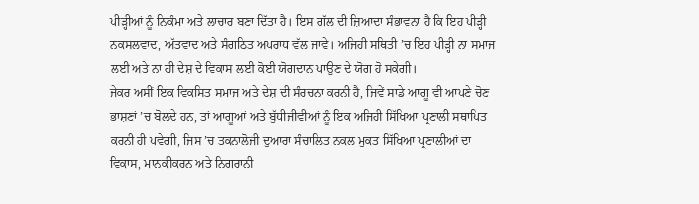ਪੀੜ੍ਹੀਆਂ ਨੂੰ ਨਿਕੰਮਾ ਅਤੇ ਲਾਚਾਰ ਬਣਾ ਦਿੱਤਾ ਹੈ। ਇਸ ਗੱਲ ਦੀ ਜ਼ਿਆਦਾ ਸੰਭਾਵਨਾ ਹੈ ਕਿ ਇਹ ਪੀੜ੍ਹੀ ਨਕਸਲਵਾਦ, ਅੱਤਵਾਦ ਅਤੇ ਸੰਗਠਿਤ ਅਪਰਾਧ ਵੱਲ ਜਾਵੇ। ਅਜਿਹੀ ਸਥਿਤੀ ’ਚ ਇਹ ਪੀੜ੍ਹੀ ਨਾ ਸਮਾਜ ਲਈ ਅਤੇ ਨਾ ਹੀ ਦੇਸ਼ ਦੇ ਵਿਕਾਸ ਲਈ ਕੋਈ ਯੋਗਦਾਨ ਪਾਉਣ ਦੇ ਯੋਗ ਹੋ ਸਕੇਗੀ।
ਜੇਕਰ ਅਸੀਂ ਇਕ ਵਿਕਸਿਤ ਸਮਾਜ ਅਤੇ ਦੇਸ਼ ਦੀ ਸੰਰਚਨਾ ਕਰਨੀ ਹੈ, ਜਿਵੇਂ ਸਾਡੇ ਆਗੂ ਵੀ ਆਪਣੇ ਚੋਣ ਭਾਸ਼ਣਾਂ ’ਚ ਬੋਲਦੇ ਹਨ, ਤਾਂ ਆਗੂਆਂ ਅਤੇ ਬੁੱਧੀਜੀਵੀਆਂ ਨੂੰ ਇਕ ਅਜਿਹੀ ਸਿੱਖਿਆ ਪ੍ਰਣਾਲੀ ਸਥਾਪਿਤ ਕਰਨੀ ਹੀ ਪਵੇਗੀ, ਜਿਸ ’ਚ ਤਕਨਾਲੋਜੀ ਦੁਆਰਾ ਸੰਚਾਲਿਤ ਨਕਲ ਮੁਕਤ ਸਿੱਖਿਆ ਪ੍ਰਣਾਲੀਆਂ ਦਾ ਵਿਕਾਸ, ਮਾਨਕੀਕਰਨ ਅਤੇ ਨਿਗਰਾਨੀ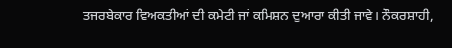ਤਜਰਬੇਕਾਰ ਵਿਅਕਤੀਆਂ ਦੀ ਕਮੇਟੀ ਜਾਂ ਕਮਿਸ਼ਨ ਦੁਆਰਾ ਕੀਤੀ ਜਾਵੇ। ਨੌਕਰਸ਼ਾਹੀ,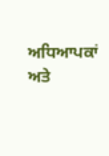ਅਧਿਆਪਕਾਂ ਅਤੇ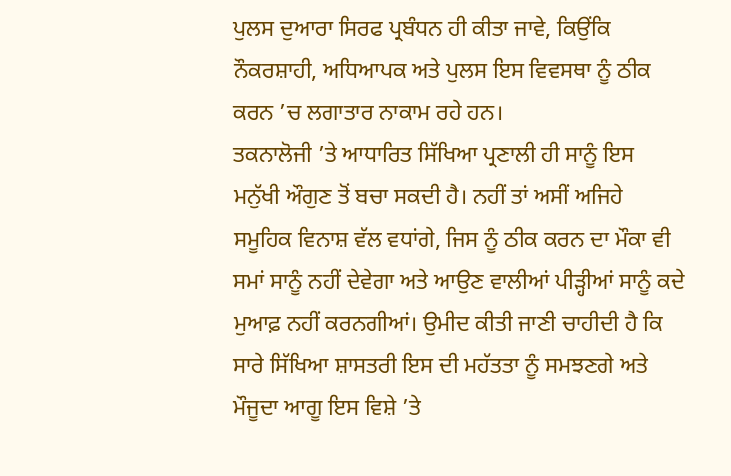ਪੁਲਸ ਦੁਆਰਾ ਸਿਰਫ ਪ੍ਰਬੰਧਨ ਹੀ ਕੀਤਾ ਜਾਵੇ, ਕਿਉਂਕਿ ਨੌਕਰਸ਼ਾਹੀ, ਅਧਿਆਪਕ ਅਤੇ ਪੁਲਸ ਇਸ ਵਿਵਸਥਾ ਨੂੰ ਠੀਕ ਕਰਨ ’ਚ ਲਗਾਤਾਰ ਨਾਕਾਮ ਰਹੇ ਹਨ।
ਤਕਨਾਲੋਜੀ ’ਤੇ ਆਧਾਰਿਤ ਸਿੱਖਿਆ ਪ੍ਰਣਾਲੀ ਹੀ ਸਾਨੂੰ ਇਸ ਮਨੁੱਖੀ ਔਗੁਣ ਤੋਂ ਬਚਾ ਸਕਦੀ ਹੈ। ਨਹੀਂ ਤਾਂ ਅਸੀਂ ਅਜਿਹੇ ਸਮੂਹਿਕ ਵਿਨਾਸ਼ ਵੱਲ ਵਧਾਂਗੇ, ਜਿਸ ਨੂੰ ਠੀਕ ਕਰਨ ਦਾ ਮੌਕਾ ਵੀ ਸਮਾਂ ਸਾਨੂੰ ਨਹੀਂ ਦੇਵੇਗਾ ਅਤੇ ਆਉਣ ਵਾਲੀਆਂ ਪੀੜ੍ਹੀਆਂ ਸਾਨੂੰ ਕਦੇ ਮੁਆਫ਼ ਨਹੀਂ ਕਰਨਗੀਆਂ। ਉਮੀਦ ਕੀਤੀ ਜਾਣੀ ਚਾਹੀਦੀ ਹੈ ਕਿ ਸਾਰੇ ਸਿੱਖਿਆ ਸ਼ਾਸਤਰੀ ਇਸ ਦੀ ਮਹੱਤਤਾ ਨੂੰ ਸਮਝਣਗੇ ਅਤੇ ਮੌਜੂਦਾ ਆਗੂ ਇਸ ਵਿਸ਼ੇ ’ਤੇ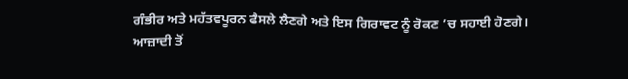ਗੰਭੀਰ ਅਤੇ ਮਹੱਤਵਪੂਰਨ ਫੈਸਲੇ ਲੈਣਗੇ ਅਤੇ ਇਸ ਗਿਰਾਵਟ ਨੂੰ ਰੋਕਣ ’ਚ ਸਹਾਈ ਹੋਣਗੇ।
ਆਜ਼ਾਦੀ ਤੋਂ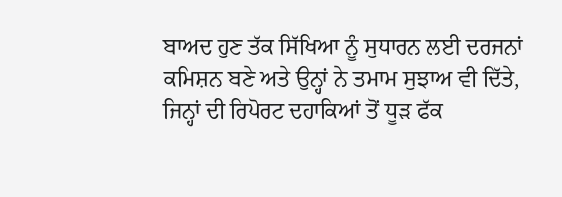ਬਾਅਦ ਹੁਣ ਤੱਕ ਸਿੱਖਿਆ ਨੂੰ ਸੁਧਾਰਨ ਲਈ ਦਰਜਨਾਂ ਕਮਿਸ਼ਨ ਬਣੇ ਅਤੇ ਉਨ੍ਹਾਂ ਨੇ ਤਮਾਮ ਸੁਝਾਅ ਵੀ ਦਿੱਤੇ, ਜਿਨ੍ਹਾਂ ਦੀ ਰਿਪੋਰਟ ਦਹਾਕਿਆਂ ਤੋਂ ਧੂੜ ਫੱਕ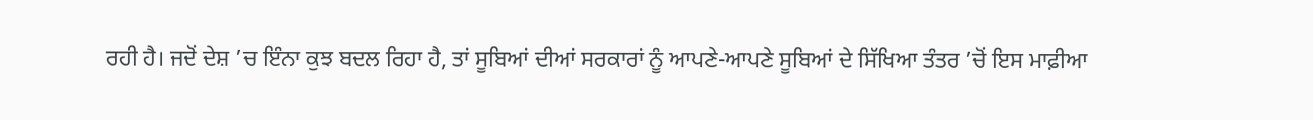ਰਹੀ ਹੈ। ਜਦੋਂ ਦੇਸ਼ ’ਚ ਇੰਨਾ ਕੁਝ ਬਦਲ ਰਿਹਾ ਹੈ, ਤਾਂ ਸੂਬਿਆਂ ਦੀਆਂ ਸਰਕਾਰਾਂ ਨੂੰ ਆਪਣੇ-ਆਪਣੇ ਸੂਬਿਆਂ ਦੇ ਸਿੱਖਿਆ ਤੰਤਰ ’ਚੋਂ ਇਸ ਮਾਫ਼ੀਆ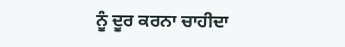ਨੂੰ ਦੂਰ ਕਰਨਾ ਚਾਹੀਦਾ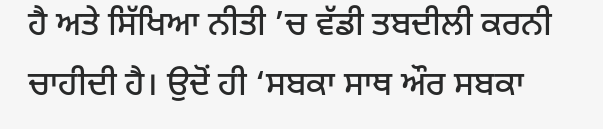ਹੈ ਅਤੇ ਸਿੱਖਿਆ ਨੀਤੀ ’ਚ ਵੱਡੀ ਤਬਦੀਲੀ ਕਰਨੀ ਚਾਹੀਦੀ ਹੈ। ਉਦੋਂ ਹੀ ‘ਸਬਕਾ ਸਾਥ ਔਰ ਸਬਕਾ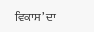ਵਿਕਾਸ’ ਦਾ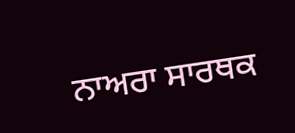ਨਾਅਰਾ ਸਾਰਥਕ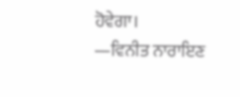ਹੋਵੇਗਾ।
—ਵਿਨੀਤ ਨਾਰਾਇਣ